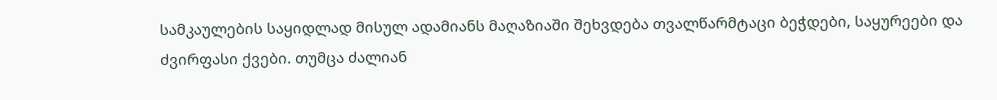სამკაულების საყიდლად მისულ ადამიანს მაღაზიაში შეხვდება თვალწარმტაცი ბეჭდები, საყურეები და ძვირფასი ქვები. თუმცა ძალიან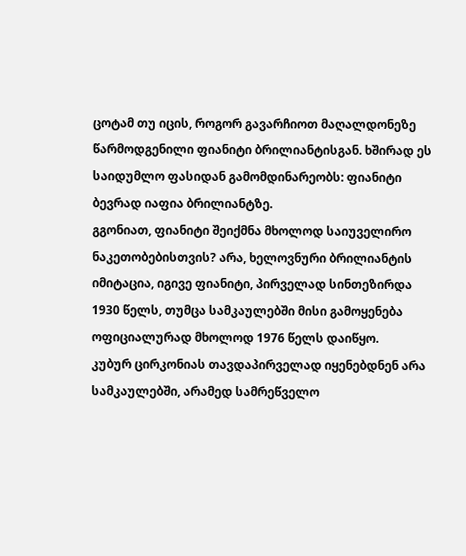ცოტამ თუ იცის, როგორ გავარჩიოთ მაღალდონეზე წარმოდგენილი ფიანიტი ბრილიანტისგან. ხშირად ეს საიდუმლო ფასიდან გამომდინარეობს: ფიანიტი ბევრად იაფია ბრილიანტზე.
გგონიათ, ფიანიტი შეიქმნა მხოლოდ საიუველირო ნაკეთობებისთვის? არა, ხელოვნური ბრილიანტის იმიტაცია, იგივე ფიანიტი, პირველად სინთეზირდა 1930 წელს, თუმცა სამკაულებში მისი გამოყენება ოფიციალურად მხოლოდ 1976 წელს დაიწყო.
კუბურ ცირკონიას თავდაპირველად იყენებდნენ არა სამკაულებში, არამედ სამრეწველო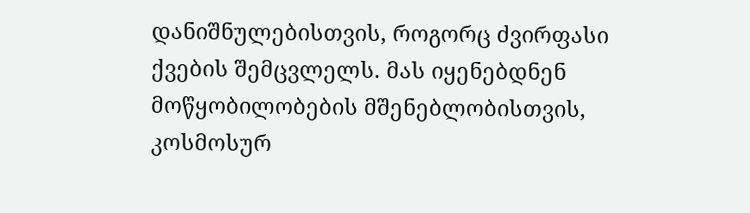დანიშნულებისთვის, როგორც ძვირფასი ქვების შემცვლელს. მას იყენებდნენ მოწყობილობების მშენებლობისთვის, კოსმოსურ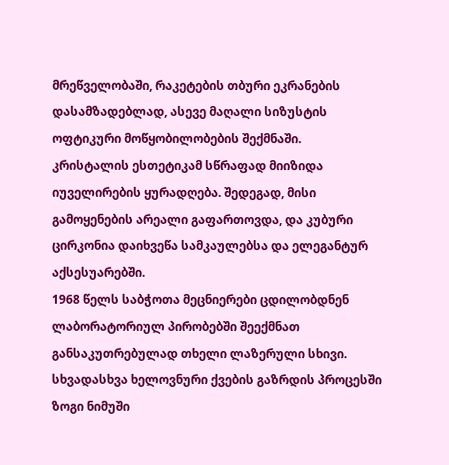მრეწველობაში, რაკეტების თბური ეკრანების დასამზადებლად, ასევე მაღალი სიზუსტის ოფტიკური მოწყობილობების შექმნაში.
კრისტალის ესთეტიკამ სწრაფად მიიზიდა იუველირების ყურადღება. შედეგად, მისი გამოყენების არეალი გაფართოვდა, და კუბური ცირკონია დაიხვეწა სამკაულებსა და ელეგანტურ აქსესუარებში.
1968 წელს საბჭოთა მეცნიერები ცდილობდნენ ლაბორატორიულ პირობებში შეექმნათ განსაკუთრებულად თხელი ლაზერული სხივი. სხვადასხვა ხელოვნური ქვების გაზრდის პროცესში ზოგი ნიმუში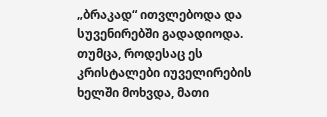„ბრაკად“ ითვლებოდა და სუვენირებში გადადიოდა. თუმცა, როდესაც ეს კრისტალები იუველირების ხელში მოხვდა, მათი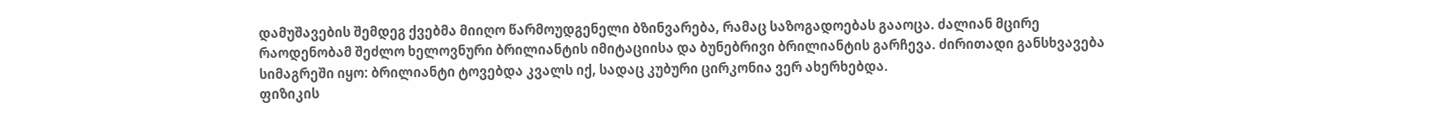დამუშავების შემდეგ ქვებმა მიიღო წარმოუდგენელი ბზინვარება, რამაც საზოგადოებას გააოცა. ძალიან მცირე რაოდენობამ შეძლო ხელოვნური ბრილიანტის იმიტაციისა და ბუნებრივი ბრილიანტის გარჩევა. ძირითადი განსხვავება სიმაგრეში იყო: ბრილიანტი ტოვებდა კვალს იქ, სადაც კუბური ცირკონია ვერ ახერხებდა.
ფიზიკის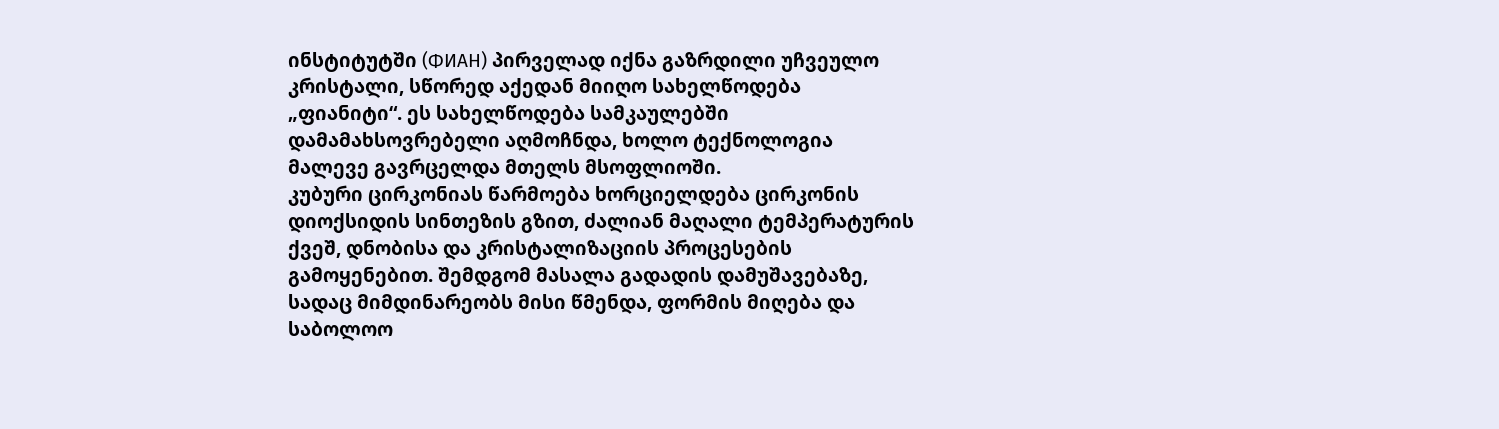ინსტიტუტში (ФИАН) პირველად იქნა გაზრდილი უჩვეულო კრისტალი, სწორედ აქედან მიიღო სახელწოდება „ფიანიტი“. ეს სახელწოდება სამკაულებში დამამახსოვრებელი აღმოჩნდა, ხოლო ტექნოლოგია მალევე გავრცელდა მთელს მსოფლიოში.
კუბური ცირკონიას წარმოება ხორციელდება ცირკონის დიოქსიდის სინთეზის გზით, ძალიან მაღალი ტემპერატურის ქვეშ, დნობისა და კრისტალიზაციის პროცესების გამოყენებით. შემდგომ მასალა გადადის დამუშავებაზე, სადაც მიმდინარეობს მისი წმენდა, ფორმის მიღება და საბოლოო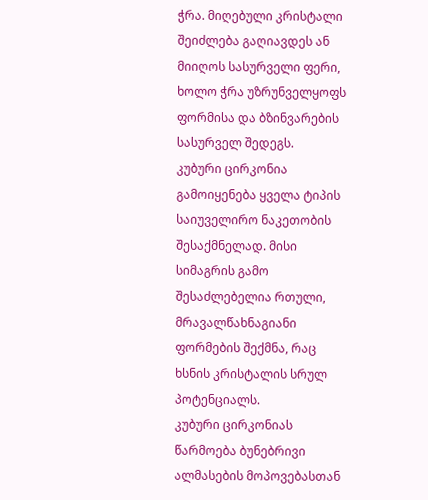ჭრა. მიღებული კრისტალი შეიძლება გაღიავდეს ან მიიღოს სასურველი ფერი, ხოლო ჭრა უზრუნველყოფს ფორმისა და ბზინვარების სასურველ შედეგს.
კუბური ცირკონია გამოიყენება ყველა ტიპის საიუველირო ნაკეთობის შესაქმნელად. მისი სიმაგრის გამო შესაძლებელია რთული, მრავალწახნაგიანი ფორმების შექმნა, რაც ხსნის კრისტალის სრულ პოტენციალს.
კუბური ცირკონიას წარმოება ბუნებრივი ალმასების მოპოვებასთან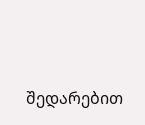შედარებით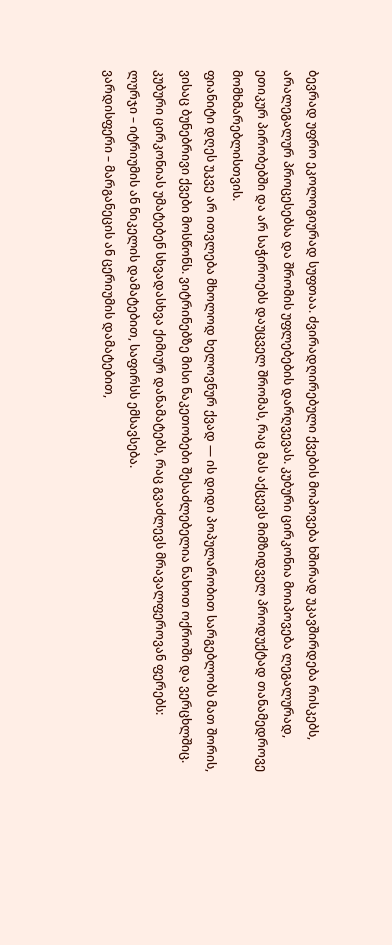ბევრად უფრო ეკოლოგიურად სუფთაა. ძვირადღირებული ქვების მოპოვება ხშირად უკავშირდება რისკებს, არალეგალურ პროცესებსა და შრომის უფლებების დარღვევას. კუბური ცირკონია მოიპოვება ლეგალურად, ეთიკურ პირობებში და არ საჭიროებს დაუცველ შრომას, რაც მას აქცევს მიმზიდველ პროდუქტად თანამედროვე მომხმარებლისთვის.
ფიანიტი დღეს უკვე არ ითვლება მხოლოდ ხელოვნურ ქვად — ის დიდი პოპულარობით სარგებლობს მათ შორის, ვისაც ბუნებრივი ქვები მოსწონს. ვიტრინებზე მისი ნაკეთობები შესაძლებელია ნახოთ ოქროში და ვერცხლშიც.
კუბური ცირკონიას უმატებენ სხვადასხვა ქიმიურ დანამატებს, რაც გვაძლევს მრავალფეროვან ფერებს:
ლურჯი – იტრიუმის ან ნიკელის დამატებით, საფირსს ემსავსება.
ვარდისფერი – მარგანეცის ან ცერიუმის დამატებით,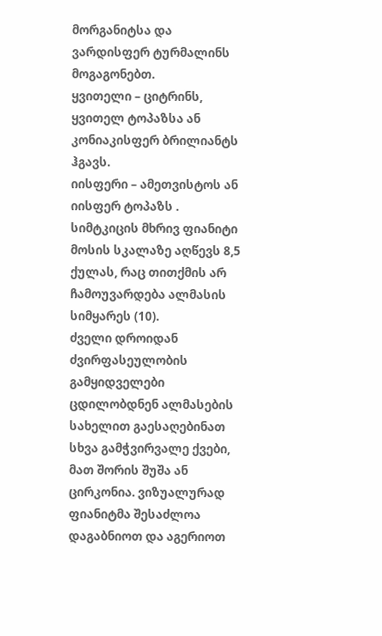მორგანიტსა და ვარდისფერ ტურმალინს მოგაგონებთ.
ყვითელი – ციტრინს, ყვითელ ტოპაზსა ან კონიაკისფერ ბრილიანტს ჰგავს.
იისფერი – ამეთვისტოს ან იისფერ ტოპაზს .
სიმტკიცის მხრივ ფიანიტი მოსის სკალაზე აღწევს 8,5 ქულას, რაც თითქმის არ ჩამოუვარდება ალმასის სიმყარეს (10).
ძველი დროიდან ძვირფასეულობის გამყიდველები ცდილობდნენ ალმასების სახელით გაესაღებინათ სხვა გამჭვირვალე ქვები, მათ შორის შუშა ან ცირკონია. ვიზუალურად ფიანიტმა შესაძლოა დაგაბნიოთ და აგერიოთ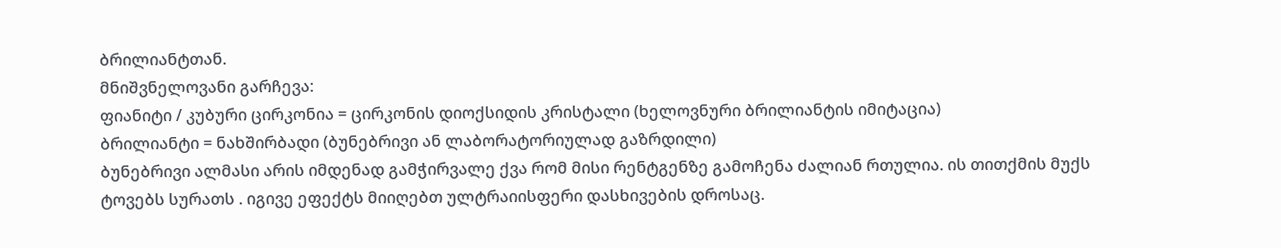ბრილიანტთან.
მნიშვნელოვანი გარჩევა:
ფიანიტი / კუბური ცირკონია = ცირკონის დიოქსიდის კრისტალი (ხელოვნური ბრილიანტის იმიტაცია)
ბრილიანტი = ნახშირბადი (ბუნებრივი ან ლაბორატორიულად გაზრდილი)
ბუნებრივი ალმასი არის იმდენად გამჭირვალე ქვა რომ მისი რენტგენზე გამოჩენა ძალიან რთულია. ის თითქმის მუქს ტოვებს სურათს . იგივე ეფექტს მიიღებთ ულტრაიისფერი დასხივების დროსაც.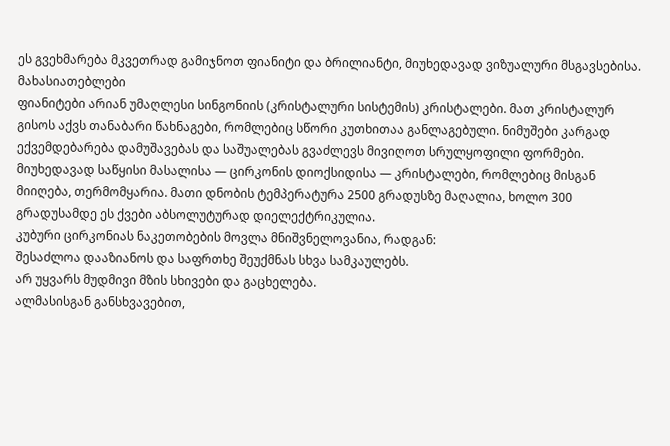ეს გვეხმარება მკვეთრად გამიჯნოთ ფიანიტი და ბრილიანტი, მიუხედავად ვიზუალური მსგავსებისა.
მახასიათებლები
ფიანიტები არიან უმაღლესი სინგონიის (კრისტალური სისტემის) კრისტალები. მათ კრისტალურ გისოს აქვს თანაბარი წახნაგები, რომლებიც სწორი კუთხითაა განლაგებული. ნიმუშები კარგად ექვემდებარება დამუშავებას და საშუალებას გვაძლევს მივიღოთ სრულყოფილი ფორმები.
მიუხედავად საწყისი მასალისა — ცირკონის დიოქსიდისა — კრისტალები, რომლებიც მისგან მიიღება, თერმომყარია. მათი დნობის ტემპერატურა 2500 გრადუსზე მაღალია, ხოლო 300 გრადუსამდე ეს ქვები აბსოლუტურად დიელექტრიკულია.
კუბური ცირკონიას ნაკეთობების მოვლა მნიშვნელოვანია, რადგან:
შესაძლოა დააზიანოს და საფრთხე შეუქმნას სხვა სამკაულებს.
არ უყვარს მუდმივი მზის სხივები და გაცხელება.
ალმასისგან განსხვავებით,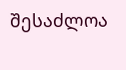შესაძლოა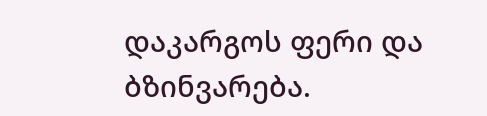დაკარგოს ფერი და ბზინვარება.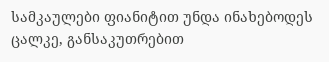სამკაულები ფიანიტით უნდა ინახებოდეს ცალკე, განსაკუთრებით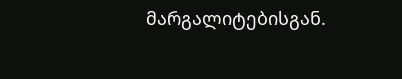მარგალიტებისგან.